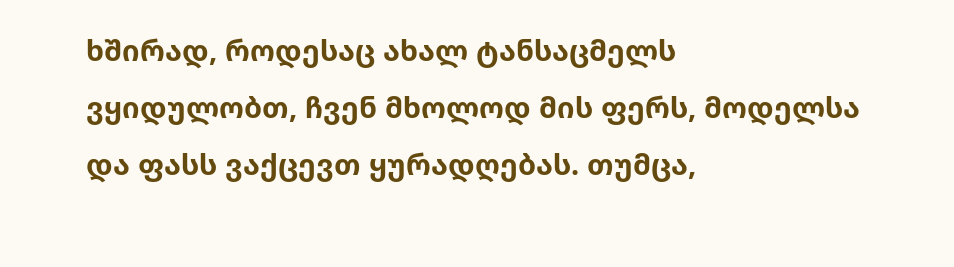ხშირად, როდესაც ახალ ტანსაცმელს ვყიდულობთ, ჩვენ მხოლოდ მის ფერს, მოდელსა და ფასს ვაქცევთ ყურადღებას. თუმცა,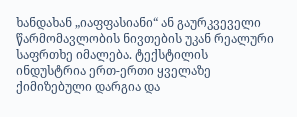ხანდახან „იაფფასიანი“ ან გაურკვეველი წარმომავლობის ნივთების უკან რეალური საფრთხე იმალება. ტექსტილის ინდუსტრია ერთ-ერთი ყველაზე ქიმიზებული დარგია და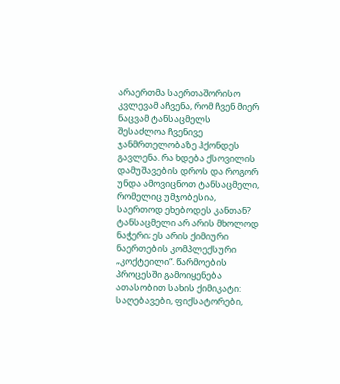არაერთმა საერთაშორისო კვლევამ აჩვენა, რომ ჩვენ მიერ ნაცვამ ტანსაცმელს შესაძლოა ჩვენივე ჯანმრთელობაზე ჰქონდეს გავლენა. რა ხდება ქსოვილის დამუშავების დროს და როგორ უნდა ამოვიცნოთ ტანსაცმელი, რომელიც უმჯობესია, საერთოდ ეხებოდეს კანთან?
ტანსაცმელი არ არის მხოლოდ ნაჭერი; ეს არის ქიმიური ნაერთების კომპლექსური „კოქტეილი“. წარმოების პროცესში გამოიყენება ათასობით სახის ქიმიკატი: საღებავები, ფიქსატორები,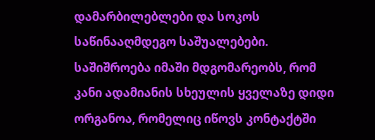დამარბილებლები და სოკოს საწინააღმდეგო საშუალებები.
საშიშროება იმაში მდგომარეობს, რომ კანი ადამიანის სხეულის ყველაზე დიდი ორგანოა, რომელიც იწოვს კონტაქტში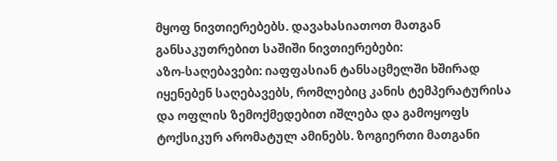მყოფ ნივთიერებებს. დავახასიათოთ მათგან განსაკუთრებით საშიში ნივთიერებები:
აზო-საღებავები: იაფფასიან ტანსაცმელში ხშირად იყენებენ საღებავებს, რომლებიც კანის ტემპერატურისა და ოფლის ზემოქმედებით იშლება და გამოყოფს ტოქსიკურ არომატულ ამინებს. ზოგიერთი მათგანი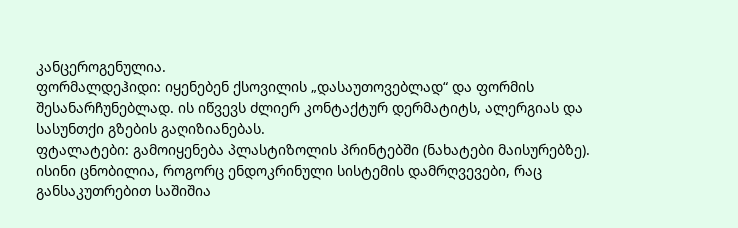კანცეროგენულია.
ფორმალდეჰიდი: იყენებენ ქსოვილის „დასაუთოვებლად“ და ფორმის შესანარჩუნებლად. ის იწვევს ძლიერ კონტაქტურ დერმატიტს, ალერგიას და სასუნთქი გზების გაღიზიანებას.
ფტალატები: გამოიყენება პლასტიზოლის პრინტებში (ნახატები მაისურებზე). ისინი ცნობილია, როგორც ენდოკრინული სისტემის დამრღვევები, რაც განსაკუთრებით საშიშია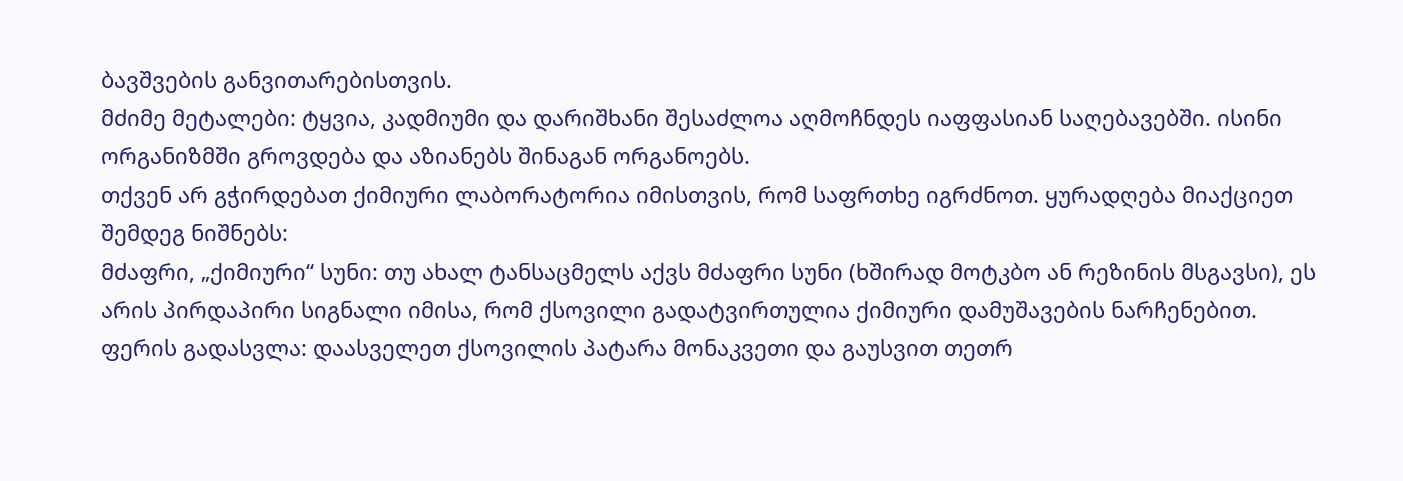ბავშვების განვითარებისთვის.
მძიმე მეტალები: ტყვია, კადმიუმი და დარიშხანი შესაძლოა აღმოჩნდეს იაფფასიან საღებავებში. ისინი ორგანიზმში გროვდება და აზიანებს შინაგან ორგანოებს.
თქვენ არ გჭირდებათ ქიმიური ლაბორატორია იმისთვის, რომ საფრთხე იგრძნოთ. ყურადღება მიაქციეთ შემდეგ ნიშნებს:
მძაფრი, „ქიმიური“ სუნი: თუ ახალ ტანსაცმელს აქვს მძაფრი სუნი (ხშირად მოტკბო ან რეზინის მსგავსი), ეს არის პირდაპირი სიგნალი იმისა, რომ ქსოვილი გადატვირთულია ქიმიური დამუშავების ნარჩენებით.
ფერის გადასვლა: დაასველეთ ქსოვილის პატარა მონაკვეთი და გაუსვით თეთრ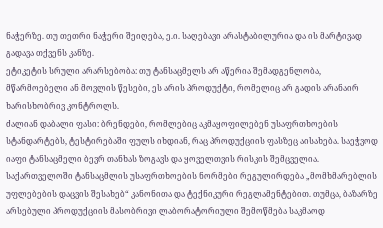ნაჭერზე. თუ თეთრი ნაჭერი შეიღება, ე.ი. საღებავი არასტაბილურია და ის მარტივად გადავა თქვენს კანზე.
ეტიკეტის სრული არარსებობა: თუ ტანსაცმელს არ აწერია შემადგენლობა, მწარმოებელი ან მოვლის წესები, ეს არის პროდუქტი, რომელიც არ გადის არანაირ ხარისხობრივ კონტროლს.
ძალიან დაბალი ფასი: ბრენდები, რომლებიც აკმაყოფილებენ უსაფრთხოების სტანდარტებს, ტესტირებაში ფულს იხდიან, რაც პროდუქციის ფასზეც აისახება. საეჭვოდ იაფი ტანსაცმელი ბევრ თანხას ზოგავს და ყოველთვის რისკის შემცველია.
საქართველოში ტანსაცმლის უსაფრთხოების ნორმები რეგულირდება „მომხმარებლის უფლებების დაცვის შესახებ“ კანონითა და ტექნიკური რეგლამენტებით. თუმცა, ბაზარზე არსებული პროდუქციის მასობრივი ლაბორატორიული შემოწმება საკმაოდ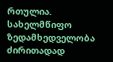რთულია. სახელმწიფო ზედამხედველობა ძირითადად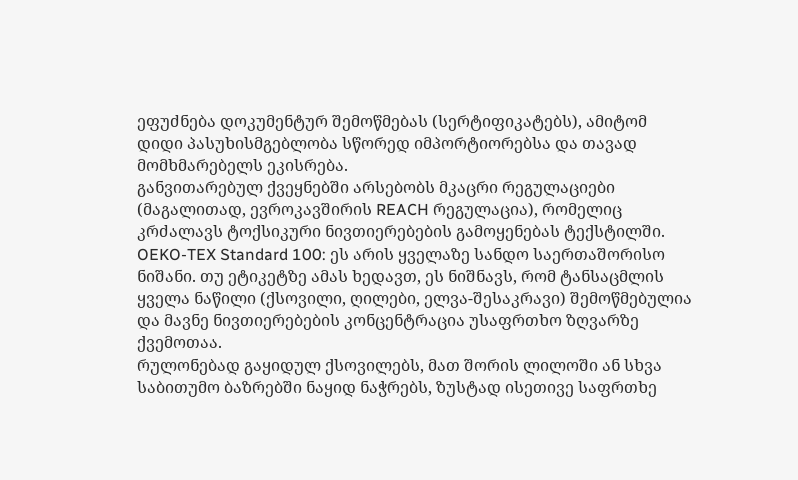ეფუძნება დოკუმენტურ შემოწმებას (სერტიფიკატებს), ამიტომ დიდი პასუხისმგებლობა სწორედ იმპორტიორებსა და თავად მომხმარებელს ეკისრება.
განვითარებულ ქვეყნებში არსებობს მკაცრი რეგულაციები (მაგალითად, ევროკავშირის REACH რეგულაცია), რომელიც კრძალავს ტოქსიკური ნივთიერებების გამოყენებას ტექსტილში.
OEKO-TEX Standard 100: ეს არის ყველაზე სანდო საერთაშორისო ნიშანი. თუ ეტიკეტზე ამას ხედავთ, ეს ნიშნავს, რომ ტანსაცმლის ყველა ნაწილი (ქსოვილი, ღილები, ელვა-შესაკრავი) შემოწმებულია და მავნე ნივთიერებების კონცენტრაცია უსაფრთხო ზღვარზე ქვემოთაა.
რულონებად გაყიდულ ქსოვილებს, მათ შორის ლილოში ან სხვა საბითუმო ბაზრებში ნაყიდ ნაჭრებს, ზუსტად ისეთივე საფრთხე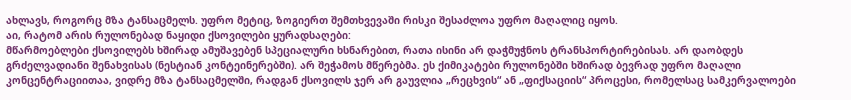ახლავს, როგორც მზა ტანსაცმელს. უფრო მეტიც, ზოგიერთ შემთხვევაში რისკი შესაძლოა უფრო მაღალიც იყოს.
აი, რატომ არის რულონებად ნაყიდი ქსოვილები ყურადსაღები:
მწარმოებლები ქსოვილებს ხშირად ამუშავებენ სპეციალური ხსნარებით, რათა ისინი არ დაჭმუჭნოს ტრანსპორტირებისას. არ დაობდეს გრძელვადიანი შენახვისას (ნესტიან კონტეინერებში). არ შეჭამოს მწერებმა. ეს ქიმიკატები რულონებში ხშირად ბევრად უფრო მაღალი კონცენტრაციითაა, ვიდრე მზა ტანსაცმელში, რადგან ქსოვილს ჯერ არ გაუვლია „რეცხვის“ ან „ფიქსაციის“ პროცესი, რომელსაც სამკერვალოები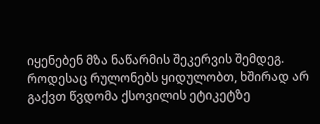იყენებენ მზა ნაწარმის შეკერვის შემდეგ.
როდესაც რულონებს ყიდულობთ, ხშირად არ გაქვთ წვდომა ქსოვილის ეტიკეტზე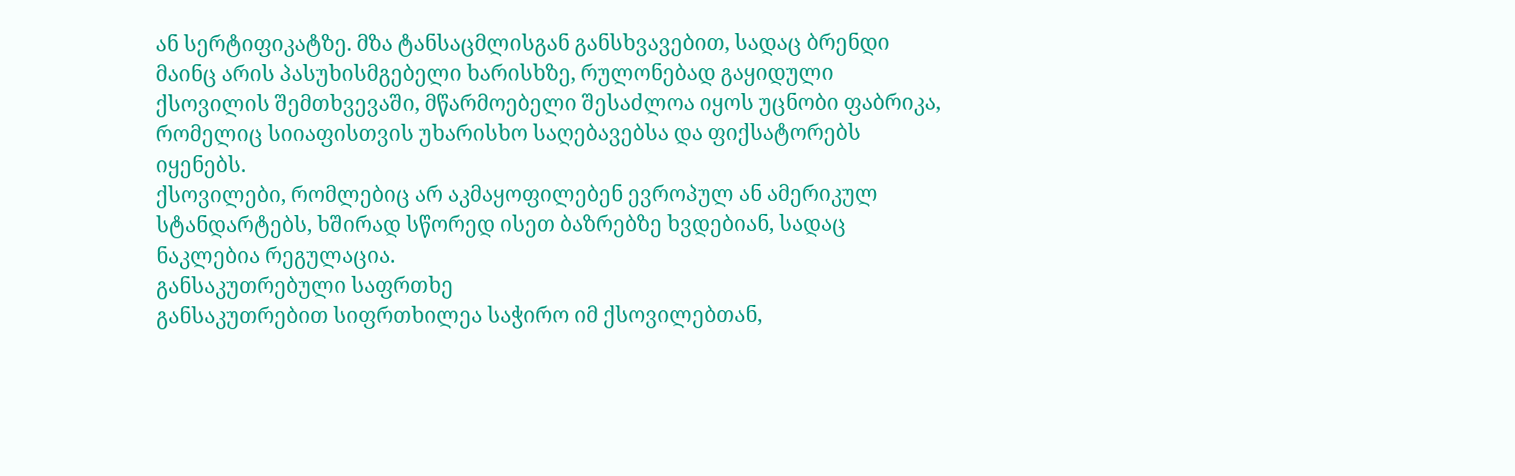ან სერტიფიკატზე. მზა ტანსაცმლისგან განსხვავებით, სადაც ბრენდი მაინც არის პასუხისმგებელი ხარისხზე, რულონებად გაყიდული ქსოვილის შემთხვევაში, მწარმოებელი შესაძლოა იყოს უცნობი ფაბრიკა, რომელიც სიიაფისთვის უხარისხო საღებავებსა და ფიქსატორებს იყენებს.
ქსოვილები, რომლებიც არ აკმაყოფილებენ ევროპულ ან ამერიკულ სტანდარტებს, ხშირად სწორედ ისეთ ბაზრებზე ხვდებიან, სადაც ნაკლებია რეგულაცია.
განსაკუთრებული საფრთხე
განსაკუთრებით სიფრთხილეა საჭირო იმ ქსოვილებთან,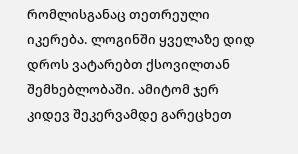რომლისგანაც თეთრეული იკერება. ლოგინში ყველაზე დიდ დროს ვატარებთ ქსოვილთან შემხებლობაში. ამიტომ ჯერ კიდევ შეკერვამდე გარეცხეთ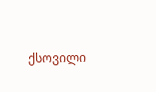ქსოვილი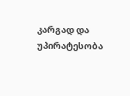კარგად და უპირატესობა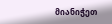მიანიჭეთ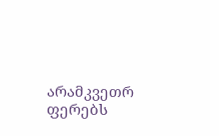არამკვეთრ ფერებს